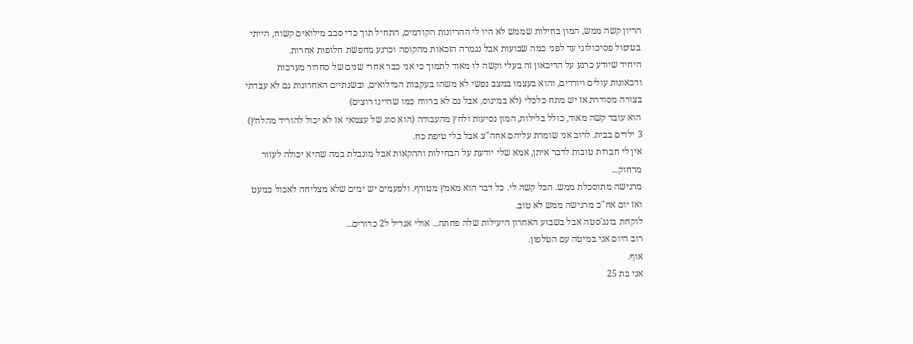הריון קשה ממש, המון בחילות שממש לא היו לי ההריונות הקודמים, התחיל תוך כדי סבב מילואים קשוח, הייתי בטיפול פסיכולוגי עד לפני כמה שבועות אבל נגמרה הזכאות מהקופה וכרגע מחפשת חלופות אחרות.
היחיד שיודע כרגע על הדיכאון זה בעלי וקשה לו מאוד לתמוך כי אני כבר אחרי שנים של סחרור מערכות ודכאונות עולים ויורדים, והוא בעצמו במצב נפשי לא משהו בעקבות המילואים, ובשנתיים האחרונות גם לא עבדתי בצורה מסודרת אז יש מתח כלכלי (לא במינוס, אבל גם לא ברווח כמו שהיינו רוצים)
הוא עובד קשה מאוד, כולל בלילות, המון נסיעות ולחץ מהעבודה (הוא סוג של עצמאי אז לא יכול להוריד מהלחץ)
3 ילדים בבית. לרוב אני שומרת עליהם אחה"צ אבל בלי טיפת כח.
אין לי חברות טובות לדבר איתן, אמא שלי יודעת על הבחילות וההקאות אבל מוגבלת במה שהיא יכולה לעזור מרחוק...
מרגישה מתוסכלת ממש. הכל קשה לי. כל דבר הוא מאמץ מטורף. ולפעמים יש ימים שלא מצליחה לאכול כמעט ואז יום אח"כ מרגישה ממש לא טוב.
לוקחת בונג'סטה אבל בשבוע האחרון היעילות שלה פחתה... אולי אגדיל ל2 כדורים...
רוב היום אני במיטה עם הטלפון.
אוף.
אני בת 25